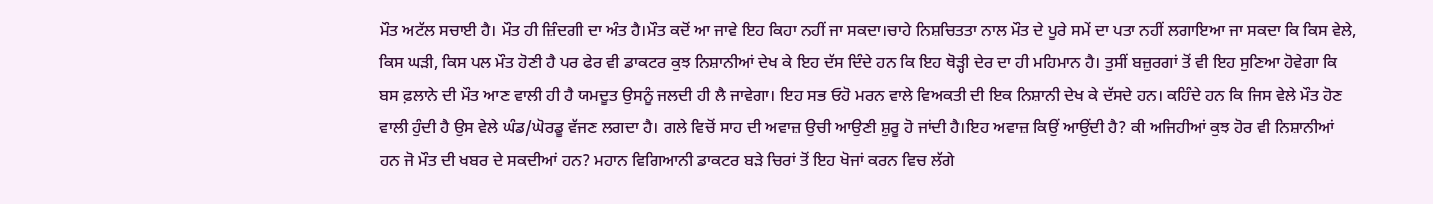ਮੌਤ ਅਟੱਲ ਸਚਾਈ ਹੈ। ਮੌਤ ਹੀ ਜ਼ਿੰਦਗੀ ਦਾ ਅੰਤ ਹੈ।ਮੌਤ ਕਦੋਂ ਆ ਜਾਵੇ ਇਹ ਕਿਹਾ ਨਹੀਂ ਜਾ ਸਕਦਾ।ਚਾਹੇ ਨਿਸ਼ਚਿਤਤਾ ਨਾਲ ਮੌਤ ਦੇ ਪੂਰੇ ਸਮੇਂ ਦਾ ਪਤਾ ਨਹੀਂ ਲਗਾਇਆ ਜਾ ਸਕਦਾ ਕਿ ਕਿਸ ਵੇਲੇ, ਕਿਸ ਘੜੀ, ਕਿਸ ਪਲ ਮੌਤ ਹੋਣੀ ਹੈ ਪਰ ਫੇਰ ਵੀ ਡਾਕਟਰ ਕੁਝ ਨਿਸ਼ਾਨੀਆਂ ਦੇਖ ਕੇ ਇਹ ਦੱਸ ਦਿੰਦੇ ਹਨ ਕਿ ਇਹ ਥੋੜ੍ਹੀ ਦੇਰ ਦਾ ਹੀ ਮਹਿਮਾਨ ਹੈ। ਤੁਸੀਂ ਬਜ਼ੁਰਗਾਂ ਤੋਂ ਵੀ ਇਹ ਸੁਣਿਆ ਹੋਵੇਗਾ ਕਿ ਬਸ ਫ਼ਲਾਨੇ ਦੀ ਮੌਤ ਆਣ ਵਾਲੀ ਹੀ ਹੈ ਯਮਦੂਤ ਉਸਨੂੰ ਜਲਦੀ ਹੀ ਲੈ ਜਾਵੇਗਾ। ਇਹ ਸਭ ਓਹੋ ਮਰਨ ਵਾਲੇ ਵਿਅਕਤੀ ਦੀ ਇਕ ਨਿਸ਼ਾਨੀ ਦੇਖ ਕੇ ਦੱਸਦੇ ਹਨ। ਕਹਿੰਦੇ ਹਨ ਕਿ ਜਿਸ ਵੇਲੇ ਮੌਤ ਹੋਣ ਵਾਲੀ ਹੁੰਦੀ ਹੈ ਉਸ ਵੇਲੇ ਘੰਡ/ਘੋਰਡੂ ਵੱਜਣ ਲਗਦਾ ਹੈ। ਗਲੇ ਵਿਚੋਂ ਸਾਹ ਦੀ ਅਵਾਜ਼ ਉਚੀ ਆਉਣੀ ਸ਼ੁਰੂ ਹੋ ਜਾਂਦੀ ਹੈ।ਇਹ ਅਵਾਜ਼ ਕਿਉਂ ਆਉਂਦੀ ਹੈ? ਕੀ ਅਜਿਹੀਆਂ ਕੁਝ ਹੋਰ ਵੀ ਨਿਸ਼ਾਨੀਆਂ ਹਨ ਜੋ ਮੌਤ ਦੀ ਖਬਰ ਦੇ ਸਕਦੀਆਂ ਹਨ? ਮਹਾਨ ਵਿਗਿਆਨੀ ਡਾਕਟਰ ਬੜੇ ਚਿਰਾਂ ਤੋਂ ਇਹ ਖੋਜਾਂ ਕਰਨ ਵਿਚ ਲੱਗੇ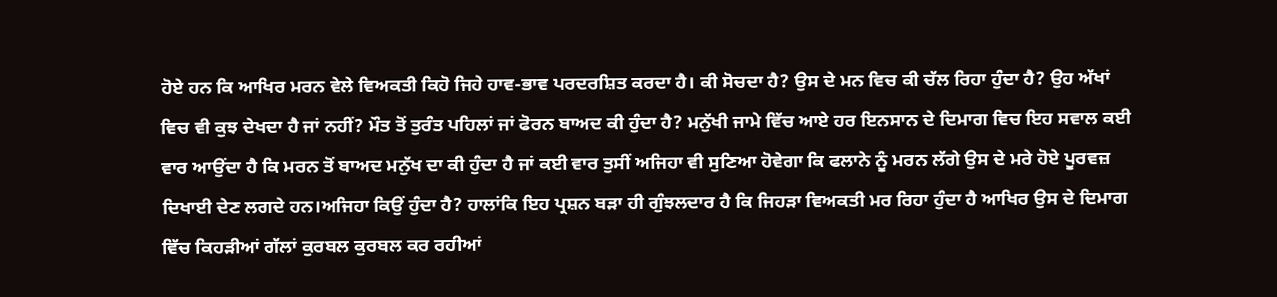ਹੋਏ ਹਨ ਕਿ ਆਖਿਰ ਮਰਨ ਵੇਲੇ ਵਿਅਕਤੀ ਕਿਹੋ ਜਿਹੇ ਹਾਵ-ਭਾਵ ਪਰਦਰਸ਼ਿਤ ਕਰਦਾ ਹੈ। ਕੀ ਸੋਚਦਾ ਹੈ? ਉਸ ਦੇ ਮਨ ਵਿਚ ਕੀ ਚੱਲ ਰਿਹਾ ਹੁੰਦਾ ਹੈ? ਉਹ ਅੱਖਾਂ ਵਿਚ ਵੀ ਕੁਝ ਦੇਖਦਾ ਹੈ ਜਾਂ ਨਹੀਂ? ਮੌਤ ਤੋਂ ਤੁਰੰਤ ਪਹਿਲਾਂ ਜਾਂ ਫੋਰਨ ਬਾਅਦ ਕੀ ਹੁੰਦਾ ਹੈ? ਮਨੁੱਖੀ ਜਾਮੇ ਵਿੱਚ ਆਏ ਹਰ ਇਨਸਾਨ ਦੇ ਦਿਮਾਗ ਵਿਚ ਇਹ ਸਵਾਲ ਕਈ ਵਾਰ ਆਉਂਦਾ ਹੈ ਕਿ ਮਰਨ ਤੋਂ ਬਾਅਦ ਮਨੁੱਖ ਦਾ ਕੀ ਹੁੰਦਾ ਹੈ ਜਾਂ ਕਈ ਵਾਰ ਤੁਸੀਂ ਅਜਿਹਾ ਵੀ ਸੁਣਿਆ ਹੋਵੇਗਾ ਕਿ ਫਲਾਨੇ ਨੂੰ ਮਰਨ ਲੱਗੇ ਉਸ ਦੇ ਮਰੇ ਹੋਏ ਪੂਰਵਜ਼ ਦਿਖਾਈ ਦੇਣ ਲਗਦੇ ਹਨ।ਅਜਿਹਾ ਕਿਉਂ ਹੁੰਦਾ ਹੈ? ਹਾਲਾਂਕਿ ਇਹ ਪ੍ਰਸ਼ਨ ਬੜਾ ਹੀ ਗੁੰਝਲਦਾਰ ਹੈ ਕਿ ਜਿਹੜਾ ਵਿਅਕਤੀ ਮਰ ਰਿਹਾ ਹੁੰਦਾ ਹੈ ਆਖਿਰ ਉਸ ਦੇ ਦਿਮਾਗ ਵਿੱਚ ਕਿਹੜੀਆਂ ਗੱਲਾਂ ਕੁਰਬਲ ਕੁਰਬਲ ਕਰ ਰਹੀਆਂ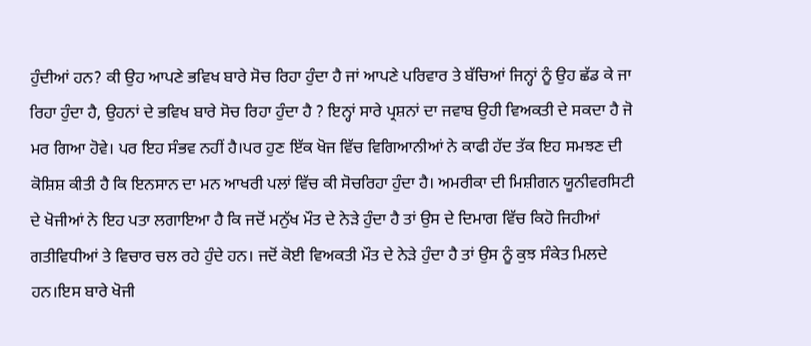ਹੁੰਦੀਆਂ ਹਨ? ਕੀ ਉਹ ਆਪਣੇ ਭਵਿਖ ਬਾਰੇ ਸੋਚ ਰਿਹਾ ਹੁੰਦਾ ਹੈ ਜਾਂ ਆਪਣੇ ਪਰਿਵਾਰ ਤੇ ਬੱਚਿਆਂ ਜਿਨ੍ਹਾਂ ਨੂੰ ਉਹ ਛੱਡ ਕੇ ਜਾ ਰਿਹਾ ਹੁੰਦਾ ਹੈ, ਉਹਨਾਂ ਦੇ ਭਵਿਖ ਬਾਰੇ ਸੋਚ ਰਿਹਾ ਹੁੰਦਾ ਹੈ ? ਇਨ੍ਹਾਂ ਸਾਰੇ ਪ੍ਰਸ਼ਨਾਂ ਦਾ ਜਵਾਬ ਉਹੀ ਵਿਅਕਤੀ ਦੇ ਸਕਦਾ ਹੈ ਜੋ ਮਰ ਗਿਆ ਹੋਵੇ। ਪਰ ਇਹ ਸੰਭਵ ਨਹੀਂ ਹੈ।ਪਰ ਹੁਣ ਇੱਕ ਖੋਜ ਵਿੱਚ ਵਿਗਿਆਨੀਆਂ ਨੇ ਕਾਫੀ ਹੱਦ ਤੱਕ ਇਹ ਸਮਝਣ ਦੀ ਕੋਸ਼ਿਸ਼ ਕੀਤੀ ਹੈ ਕਿ ਇਨਸਾਨ ਦਾ ਮਨ ਆਖਰੀ ਪਲਾਂ ਵਿੱਚ ਕੀ ਸੋਚਰਿਹਾ ਹੁੰਦਾ ਹੈ। ਅਮਰੀਕਾ ਦੀ ਮਿਸ਼ੀਗਨ ਯੂਨੀਵਰਸਿਟੀ ਦੇ ਖੋਜੀਆਂ ਨੇ ਇਹ ਪਤਾ ਲਗਾਇਆ ਹੈ ਕਿ ਜਦੋਂ ਮਨੁੱਖ ਮੌਤ ਦੇ ਨੇੜੇ ਹੁੰਦਾ ਹੈ ਤਾਂ ਉਸ ਦੇ ਦਿਮਾਗ ਵਿੱਚ ਕਿਹੋ ਜਿਹੀਆਂ ਗਤੀਵਿਧੀਆਂ ਤੇ ਵਿਚਾਰ ਚਲ ਰਹੇ ਹੁੰਦੇ ਹਨ। ਜਦੋਂ ਕੋਈ ਵਿਅਕਤੀ ਮੌਤ ਦੇ ਨੇੜੇ ਹੁੰਦਾ ਹੈ ਤਾਂ ਉਸ ਨੂੰ ਕੁਝ ਸੰਕੇਤ ਮਿਲਦੇ ਹਨ।ਇਸ ਬਾਰੇ ਖੋਜੀ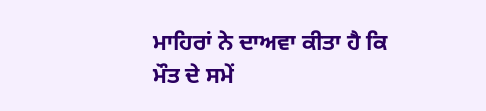ਮਾਹਿਰਾਂ ਨੇ ਦਾਅਵਾ ਕੀਤਾ ਹੈ ਕਿ ਮੌਤ ਦੇ ਸਮੇਂ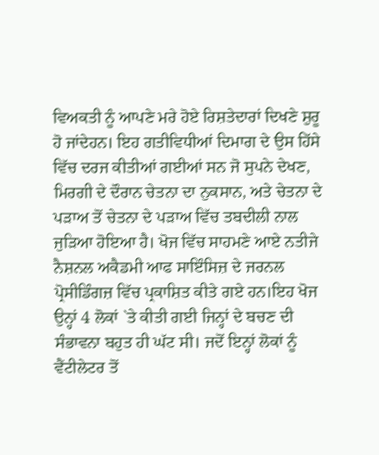ਵਿਅਕਤੀ ਨੂੰ ਆਪਣੇ ਮਰੇ ਹੋਏ ਰਿਸ਼ਤੇਦਾਰਾਂ ਦਿਖਣੇ ਸ਼ੁਰੂ ਹੋ ਜਾਂਦੇਹਨ। ਇਹ ਗਤੀਵਿਧੀਆਂ ਦਿਮਾਗ ਦੇ ਉਸ ਹਿੱਸੇ ਵਿੱਚ ਦਰਜ ਕੀਤੀਆਂ ਗਈਆਂ ਸਨ ਜੋ ਸੁਪਨੇ ਦੇਖਣ, ਮਿਰਗੀ ਦੇ ਦੌਰਾਨ ਚੇਤਨਾ ਦਾ ਨੁਕਸਾਨ, ਅਤੇ ਚੇਤਨਾ ਦੇ ਪੜਾਅ ਤੋਂ ਚੇਤਨਾ ਦੇ ਪੜਾਅ ਵਿੱਚ ਤਬਦੀਲੀ ਨਾਲ ਜੁੜਿਆ ਹੋਇਆ ਹੈ। ਖੋਜ ਵਿੱਚ ਸਾਹਮਣੇ ਆਏ ਨਤੀਜੇ ਨੈਸ਼ਨਲ ਅਕੈਡਮੀ ਆਫ ਸਾਇੰਸਿਜ਼ ਦੇ ਜਰਨਲ ਪ੍ਰੋਸੀਡਿੰਗਜ਼ ਵਿੱਚ ਪ੍ਰਕਾਸ਼ਿਤ ਕੀਤੇ ਗਏ ਹਨ।ਇਹ ਖੋਜ ਉਨ੍ਹਾਂ 4 ਲੋਕਾਂ `ਤੇ ਕੀਤੀ ਗਈ ਜਿਨ੍ਹਾਂ ਦੇ ਬਚਣ ਦੀ ਸੰਭਾਵਨਾ ਬਹੁਤ ਹੀ ਘੱਟ ਸੀ। ਜਦੋਂ ਇਨ੍ਹਾਂ ਲੋਕਾਂ ਨੂੰ ਵੈਂਟੀਲੇਟਰ ਤੋਂ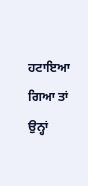ਹਟਾਇਆ ਗਿਆ ਤਾਂ ਉਨ੍ਹਾਂ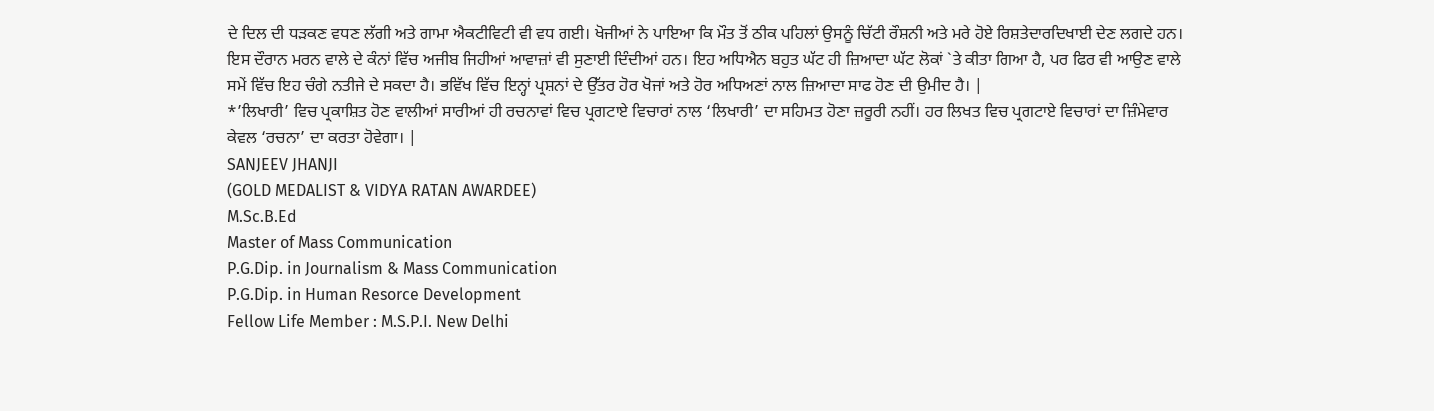ਦੇ ਦਿਲ ਦੀ ਧੜਕਣ ਵਧਣ ਲੱਗੀ ਅਤੇ ਗਾਮਾ ਐਕਟੀਵਿਟੀ ਵੀ ਵਧ ਗਈ। ਖੋਜੀਆਂ ਨੇ ਪਾਇਆ ਕਿ ਮੌਤ ਤੋਂ ਠੀਕ ਪਹਿਲਾਂ ਉਸਨੂੰ ਚਿੱਟੀ ਰੌਸ਼ਨੀ ਅਤੇ ਮਰੇ ਹੋਏ ਰਿਸ਼ਤੇਦਾਰਦਿਖਾਈ ਦੇਣ ਲਗਦੇ ਹਨ। ਇਸ ਦੌਰਾਨ ਮਰਨ ਵਾਲੇ ਦੇ ਕੰਨਾਂ ਵਿੱਚ ਅਜੀਬ ਜਿਹੀਆਂ ਆਵਾਜ਼ਾਂ ਵੀ ਸੁਣਾਈ ਦਿੰਦੀਆਂ ਹਨ। ਇਹ ਅਧਿਐਨ ਬਹੁਤ ਘੱਟ ਹੀ ਜ਼ਿਆਦਾ ਘੱਟ ਲੋਕਾਂ `ਤੇ ਕੀਤਾ ਗਿਆ ਹੈ, ਪਰ ਫਿਰ ਵੀ ਆਉਣ ਵਾਲੇ ਸਮੇਂ ਵਿੱਚ ਇਹ ਚੰਗੇ ਨਤੀਜੇ ਦੇ ਸਕਦਾ ਹੈ। ਭਵਿੱਖ ਵਿੱਚ ਇਨ੍ਹਾਂ ਪ੍ਰਸ਼ਨਾਂ ਦੇ ਉੱਤਰ ਹੋਰ ਖੋਜਾਂ ਅਤੇ ਹੋਰ ਅਧਿਅਣਾਂ ਨਾਲ ਜ਼ਿਆਦਾ ਸਾਫ ਹੋਣ ਦੀ ਉਮੀਦ ਹੈ। |
*’ਲਿਖਾਰੀ’ ਵਿਚ ਪ੍ਰਕਾਸ਼ਿਤ ਹੋਣ ਵਾਲੀਆਂ ਸਾਰੀਆਂ ਹੀ ਰਚਨਾਵਾਂ ਵਿਚ ਪ੍ਰਗਟਾਏ ਵਿਚਾਰਾਂ ਨਾਲ ‘ਲਿਖਾਰੀ’ ਦਾ ਸਹਿਮਤ ਹੋਣਾ ਜ਼ਰੂਰੀ ਨਹੀਂ। ਹਰ ਲਿਖਤ ਵਿਚ ਪ੍ਰਗਟਾਏ ਵਿਚਾਰਾਂ ਦਾ ਜ਼ਿੰਮੇਵਾਰ ਕੇਵਲ ‘ਰਚਨਾ’ ਦਾ ਕਰਤਾ ਹੋਵੇਗਾ। |
SANJEEV JHANJI
(GOLD MEDALIST & VIDYA RATAN AWARDEE)
M.Sc.B.Ed
Master of Mass Communication
P.G.Dip. in Journalism & Mass Communication
P.G.Dip. in Human Resorce Development
Fellow Life Member : M.S.P.I. New Delhi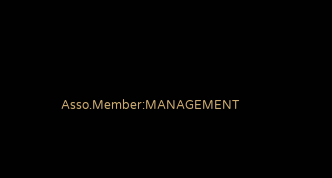Asso.Member:MANAGEMENT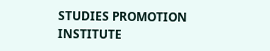STUDIES PROMOTION INSTITUTE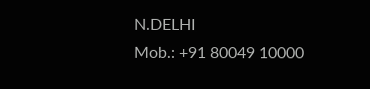N.DELHI
Mob.: +91 80049 10000